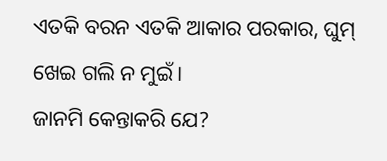ଏତକି ବରନ ଏତକି ଆକାର ପରକାର, ଘୁମ୍ ଖେଇ ଗଲି ନ ମୁଇଁ।
ଜାନମି କେନ୍ତାକରି ଯେ?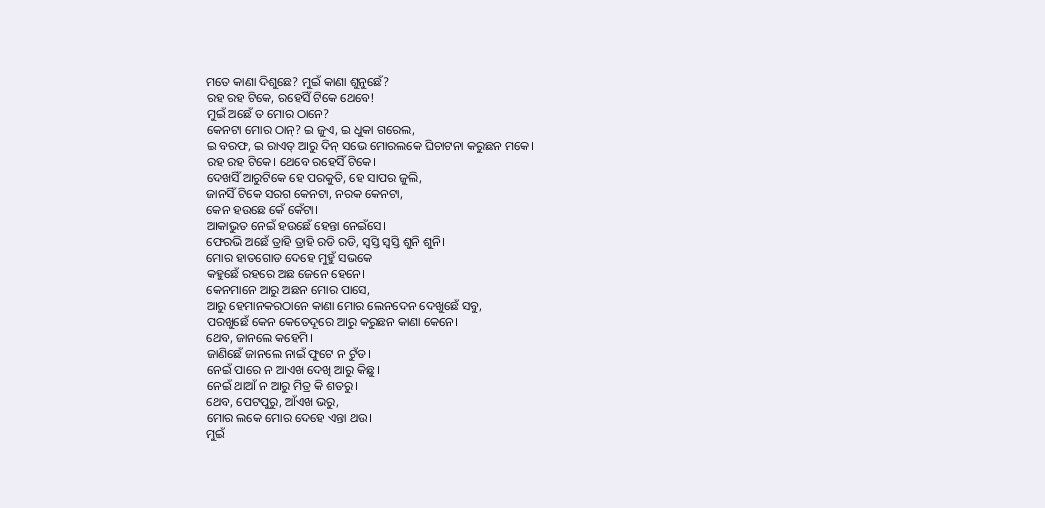ମତେ କାଣା ଦିଶୁଛେ? ମୁଇଁ କାଣା ଶୁନୁଛେଁ?
ରହ ରହ ଟିକେ, ରହେସିଁ ଟିକେ ଥେବେ!
ମୁଇଁ ଅଛେଁ ତ ମୋର ଠାନେ?
କେନଟା ମୋର ଠାନ୍? ଇ ଜୁଏ, ଇ ଧୁକା ଗରେଲ,
ଇ ବରଫ, ଇ ରାଏତ୍ ଆରୁ ଦିନ୍ ସଭେ ମୋରଲକେ ଘିଚାଟନା କରୁଛନ ମକେ।
ରହ ରହ ଟିକେ। ଥେବେ ରହେସିଁ ଟିକେ।
ଦେଖସିଁ ଆରୁଟିକେ ହେ ପରକୁତି, ହେ ସାପର ଜୁଲି,
ଜାନସିଁ ଟିକେ ସରଗ କେନଟା, ନରକ କେନଟା,
କେନ ହଉଛେ କେଁ କେଁଟା।
ଆକାଭୁତ ନେଇଁ ହଉଛେଁ ହେନ୍ତା ନେଇଁସେ।
ଫେରଭି ଅଛେଁ ତ୍ରାହି ତ୍ରାହି ରଡି ରଡି, ସ୍ୱସ୍ତି ସ୍ୱସ୍ତି ଶୁନି ଶୁନି।
ମୋର ହାତଗୋଡ ଦେହେ ମୁହୁଁ ସଭକେ
କହୁଛେଁ ରହରେ ଅଛ ଜେନେ ହେନେ।
କେନମାନେ ଆରୁ ଅଛନ ମୋର ପାସେ,
ଆରୁ ହେମାନକରଠାନେ କାଣା ମୋର ଲେନଦେନ ଦେଖୁଛେଁ ସବୁ,
ପରଖୁଛେଁ କେନ କେତେଦୂରେ ଆରୁ କରୁଛନ କାଣା କେନେ।
ଥେବ, ଜାନଲେ କହେମି।
ଜାଣିଛେଁ ଜାନଲେ ନାଇଁ ଫୁଟେ ନ ଟୁଁଡ।
ନେଇଁ ପାରେ ନ ଆଏଖ ଦେଖି ଆରୁ କିଛୁ।
ନେଇଁ ଥାଆଁ ନ ଆରୁ ମିତ୍ର କି ଶତରୁ।
ଥେବ, ପେଟପୁରୁ, ଆଁଏଖ ଭରୁ,
ମୋର ଲକେ ମୋର ଦେହେ ଏନ୍ତା ଥଉ।
ମୁଇଁ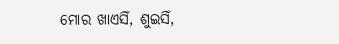ମୋର ଖାଏସିଁ, ଶୁଇସିଁ,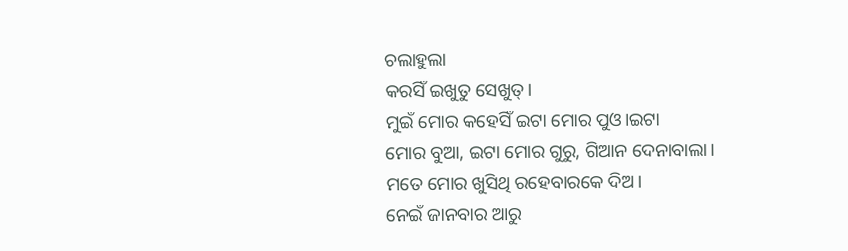ଚଲାହୁଲା
କରସିଁ ଇଖୁତୁ ସେଖୁତ୍।
ମୁଇଁ ମୋର କହେସିଁ ଇଟା ମୋର ପୁଓ।ଇଟା
ମୋର ବୁଆ, ଇଟା ମୋର ଗୁରୁ, ଗିଆନ ଦେନାବାଲା।
ମତେ ମୋର ଖୁସିଥି ରହେବାରକେ ଦିଅ।
ନେଇଁ ଜାନବାର ଆରୁ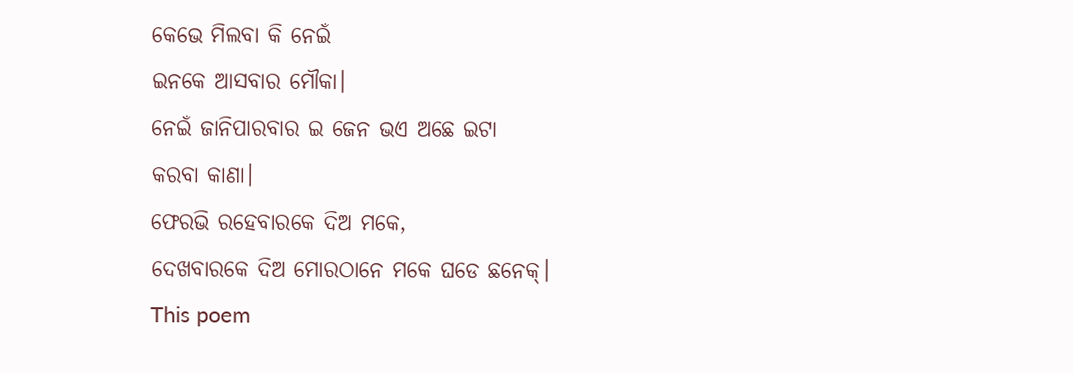କେଭେ ମିଲବା କି ନେଇଁ
ଇନକେ ଆସବାର ମୌକା।
ନେଇଁ ଜାନିପାରବାର ଇ ଜେନ ଭଏ ଅଛେ ଇଟା
କରବା କାଣା।
ଫେରଭି ରହେବାରକେ ଦିଅ ମକେ,
ଦେଖବାରକେ ଦିଅ ମୋରଠାନେ ମକେ ଘଡେ ଛନେକ୍।
This poem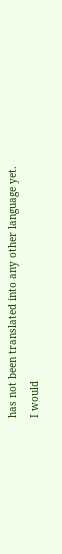has not been translated into any other language yet.
I would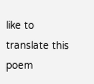like to translate this poem